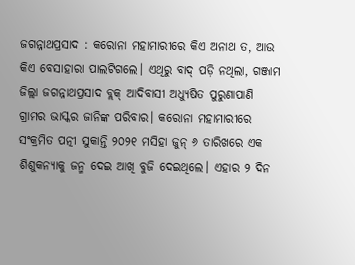ଜଗନ୍ନାଥପ୍ରସାଦ : କରୋନା ମହାମାରୀରେ କିଏ ଅନାଥ ତ, ଆଉ କିଏ ବେସାହାରା ପାଲଟିଗଲେ। ଏଥିରୁ ବାଦ୍ ପଡ଼ି ନଥିଲା, ଗଞ୍ଜାମ ଜିଲ୍ଲା ଜଗନ୍ନାଥପ୍ରସାଦ ବ୍ଲକ୍ ଆଦିବାସୀ ଅଧ୍ୟୁଷିତ ପୁରୁଣାପାଣି ଗ୍ରାମର ଭାସ୍କର ଜାନିଙ୍କ ପରିବାର। କରୋନା ମହାମାରୀରେ ସଂକ୍ରମିତ ପତ୍ନୀ ସୁକାନ୍ତି ୨୦୨୧ ମସିହା ଜୁନ୍ ୬ ତାରିଖରେ ଏକ ଶିଶୁକନ୍ୟାକୁ ଜନ୍ମ ଦେଇ ଆଖି ବୁଜି ଦେଇଥିଲେ। ଏହାର ୨ ଦିନ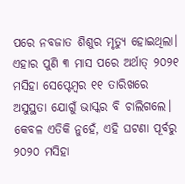ପରେ ନବଜାତ ଶିଶୁର ମୃତ୍ୟୁ ହୋଇଥିଲା। ଏହାର ପୁଣି ୩ ମାସ ପରେ ଅର୍ଥାତ୍ ୨୦୨୧ ମସିହା ସେପ୍ଟେମ୍ବର ୧୧ ତାରିଖରେ ଅସୁସ୍ଥତା ଯୋଗୁଁ ଭାସ୍କର ବି ଚାଲିଗଲେ। କେବଳ ଏତିକି ନୁହେଁ, ଏହି ଘଟଣା ପୂର୍ବରୁ ୨୦୨୦ ମସିହା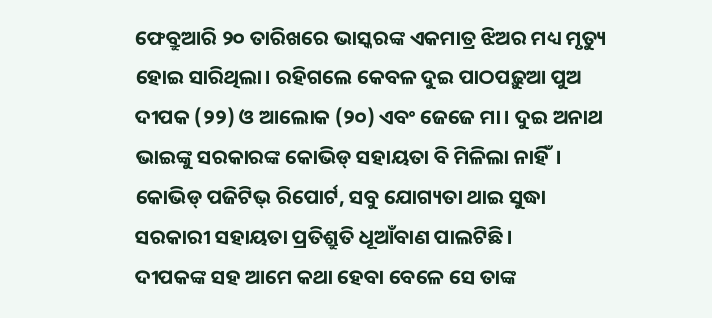ଫେବ୍ରୁଆରି ୨୦ ତାରିଖରେ ଭାସ୍କରଙ୍କ ଏକମାତ୍ର ଝିଅର ମଧ୍ୟ ମୃତ୍ୟୁ ହୋଇ ସାରିଥିଲା। ରହିଗଲେ କେବଳ ଦୁଇ ପାଠପଢ଼ୁଆ ପୁଅ ଦୀପକ (୨୨) ଓ ଆଲୋକ (୨୦) ଏବଂ ଜେଜେ ମା। ଦୁଇ ଅନାଥ ଭାଇଙ୍କୁ ସରକାରଙ୍କ କୋଭିଡ୍ ସହାୟତା ବି ମିଳିଲା ନାହିଁ। କୋଭିଡ୍ ପଜିଟିଭ୍ ରିପୋର୍ଟ, ସବୁ ଯୋଗ୍ୟତା ଥାଇ ସୁଦ୍ଧା ସରକାରୀ ସହାୟତା ପ୍ରତିଶ୍ରୁତି ଧୂଆଁବାଣ ପାଲଟିଛି।
ଦୀପକଙ୍କ ସହ ଆମେ କଥା ହେବା ବେଳେ ସେ ତାଙ୍କ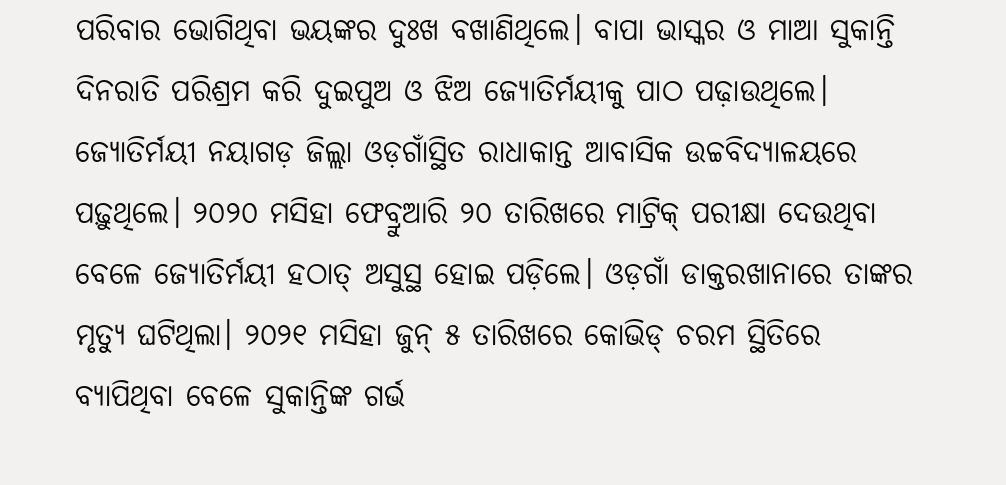ପରିବାର ଭୋଗିଥିବା ଭୟଙ୍କର ଦୁଃଖ ବଖାଣିଥିଲେ। ବାପା ଭାସ୍କର ଓ ମାଆ ସୁକାନ୍ତି ଦିନରାତି ପରିଶ୍ରମ କରି ଦୁଇପୁଅ ଓ ଝିଅ ଜ୍ୟୋତିର୍ମୟୀକୁ ପାଠ ପଢ଼ାଉଥିଲେ। ଜ୍ୟୋତିର୍ମୟୀ ନୟାଗଡ଼ ଜିଲ୍ଲା ଓଡ଼ଗାଁସ୍ଥିତ ରାଧାକାନ୍ତ ଆବାସିକ ଉଚ୍ଚବିଦ୍ୟାଳୟରେ ପଢ଼ୁଥିଲେ। ୨୦୨୦ ମସିହା ଫେବ୍ରୁଆରି ୨୦ ତାରିଖରେ ମାଟ୍ରିକ୍ ପରୀକ୍ଷା ଦେଉଥିବା ବେଳେ ଜ୍ୟୋତିର୍ମୟୀ ହଠାତ୍ ଅସୁସ୍ଥ ହୋଇ ପଡ଼ିଲେ। ଓଡ଼ଗାଁ ଡାକ୍ତରଖାନାରେ ତାଙ୍କର ମୃତ୍ୟୁ ଘଟିଥିଲା। ୨୦୨୧ ମସିହା ଜୁନ୍ ୫ ତାରିଖରେ କୋଭିଡ୍ ଚରମ ସ୍ଥିତିରେ ବ୍ୟାପିଥିବା ବେଳେ ସୁକାନ୍ତିଙ୍କ ଗର୍ଭ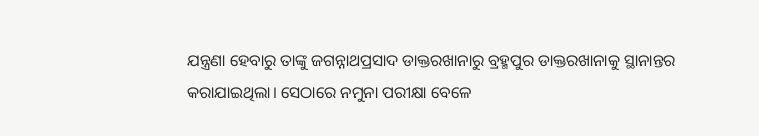ଯନ୍ତ୍ରଣା ହେବାରୁ ତାଙ୍କୁ ଜଗନ୍ନାଥପ୍ରସାଦ ଡାକ୍ତରଖାନାରୁ ବ୍ରହ୍ମପୁର ଡାକ୍ତରଖାନାକୁ ସ୍ଥାନାନ୍ତର କରାଯାଇଥିଲା। ସେଠାରେ ନମୁନା ପରୀକ୍ଷା ବେଳେ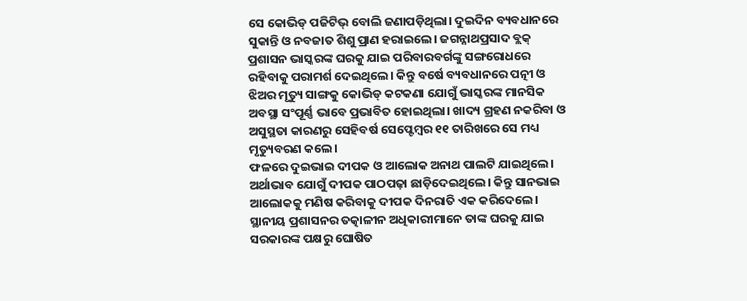ସେ କୋଭିଡ୍ ପଜିଟିଭ୍ ବୋଲି ଜଣାପଡ଼ିଥିଲା। ଦୁଇଦିନ ବ୍ୟବଧାନରେ ସୁକାନ୍ତି ଓ ନବଜାତ ଶିଶୁ ପ୍ରାଣ ହରାଇଲେ। ଜଗନ୍ନାଥପ୍ରସାଦ ବ୍ଲକ୍ ପ୍ରଶାସନ ଭାସ୍କରଙ୍କ ଘରକୁ ଯାଇ ପରିବାରବର୍ଗଙ୍କୁ ସଙ୍ଗରୋଧରେ ରହିବାକୁ ପରାମର୍ଶ ଦେଇଥିଲେ। କିନ୍ତୁ ବର୍ଷେ ବ୍ୟବଧାନରେ ପତ୍ନୀ ଓ ଝିଅର ମୃତ୍ୟୁ ସାଙ୍ଗକୁ କୋଭିଡ୍ କଟକଣା ଯୋଗୁଁ ଭାସ୍କରଙ୍କ ମାନସିକ ଅବସ୍ଥା ସଂପୂର୍ଣ୍ଣ ଭାବେ ପ୍ରଭାବିତ ହୋଇଥିଲା। ଖାଦ୍ୟ ଗ୍ରହଣ ନକରିବା ଓ ଅସୁସ୍ଥତା କାରଣରୁ ସେହିବର୍ଷ ସେପ୍ଟେମ୍ବର ୧୧ ତାରିଖରେ ସେ ମଧ୍ୟ ମୃତ୍ୟୁବରଣ କଲେ।
ଫଳରେ ଦୁଇଭାଇ ଦୀପକ ଓ ଆଲୋକ ଅନାଥ ପାଲଟି ଯାଇଥିଲେ। ଅର୍ଥାଭାବ ଯୋଗୁଁ ଦୀପକ ପାଠପଢ଼ା ଛାଡ଼ିଦେଇଥିଲେ। କିନ୍ତୁ ସାନଭାଇ ଆଲୋକକୁ ମଣିଷ କରିବାକୁ ଦୀପକ ଦିନରାତି ଏକ କରିଦେଲେ। ସ୍ଥାନୀୟ ପ୍ରଶାସନର ତତ୍କାଳୀନ ଅଧିକାରୀମାନେ ତାଙ୍କ ଘରକୁ ଯାଇ ସରକାରଙ୍କ ପକ୍ଷରୁ ଘୋଷିତ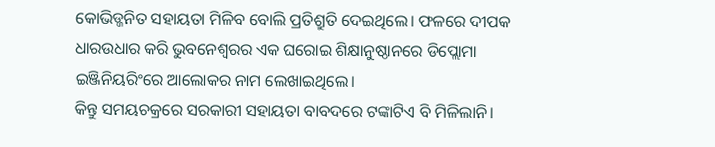କୋଭିଡ୍ଜନିତ ସହାୟତା ମିଳିବ ବୋଲି ପ୍ରତିଶ୍ରୁତି ଦେଇଥିଲେ। ଫଳରେ ଦୀପକ ଧାରଉଧାର କରି ଭୁବନେଶ୍ବରର ଏକ ଘରୋଇ ଶିକ୍ଷାନୁଷ୍ଠାନରେ ଡିପ୍ଲୋମା ଇଞ୍ଜିନିୟରିଂରେ ଆଲୋକର ନାମ ଲେଖାଇଥିଲେ।
କିନ୍ତୁ ସମୟଚକ୍ରରେ ସରକାରୀ ସହାୟତା ବାବଦରେ ଟଙ୍କାଟିଏ ବି ମିଳିଲାନି।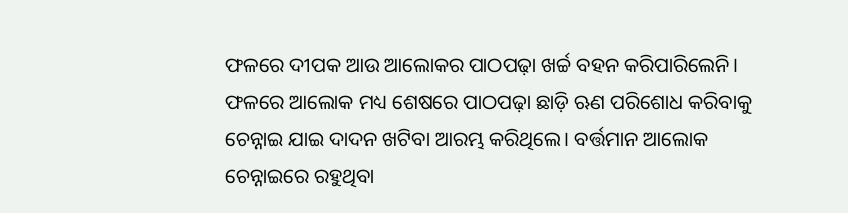ଫଳରେ ଦୀପକ ଆଉ ଆଲୋକର ପାଠପଢ଼ା ଖର୍ଚ୍ଚ ବହନ କରିପାରିଲେନି। ଫଳରେ ଆଲୋକ ମଧ୍ୟ ଶେଷରେ ପାଠପଢ଼ା ଛାଡ଼ି ଋଣ ପରିଶୋଧ କରିବାକୁ ଚେନ୍ନାଇ ଯାଇ ଦାଦନ ଖଟିବା ଆରମ୍ଭ କରିଥିଲେ। ବର୍ତ୍ତମାନ ଆଲୋକ ଚେନ୍ନାଇରେ ରହୁଥିବା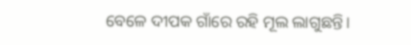ବେଳେ ଦୀପକ ଗାଁରେ ରହି ମୂଲ ଲାଗୁଛନ୍ତି।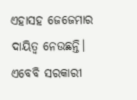ଏହାସହ ଜେଜେମାର ଦାୟିତ୍ବ ନେଉଛନ୍ତି। ଏବେବି ସରକାରୀ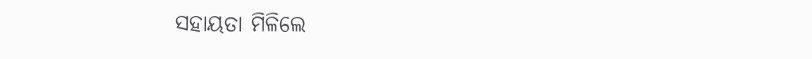ସହାୟତା ମିଳିଲେ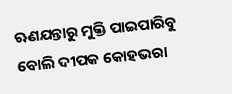ଋଣଯନ୍ତାରୁ ମୁକ୍ତି ପାଇପାରିବୁ ବୋଲି ଦୀପକ କୋହଭରା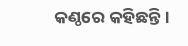କଣ୍ଠରେ କହିଛନ୍ତି।